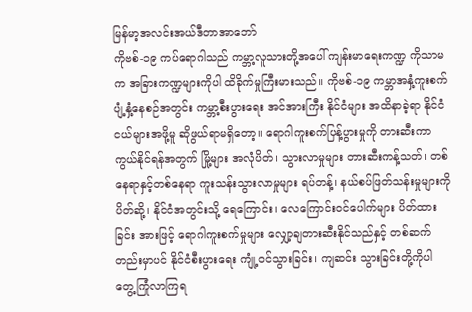မြန်မာ့အလင်းအယ်ဒီတာအာဘော်
ကိုဗစ်-၁၉ ကပ်ရောဂါသည် ကမ္ဘာ့လူသားတို့အပေါ် ကျန်းမာရေးကဏ္ဍ ကိုသာမက အခြားကဏ္ဍများကိုပါ ထိခိုက်မှုကြီးမားသည်။ ကိုဗစ်-၁၉ ကမ္ဘာအနှံ့ကူးစက်ပျံ့နှံ့နေစဉ်အတွင်း ကမ္ဘာ့စီးပွားရေး အင်အားကြီး နိုင်ငံများ အထိနာခဲ့ရာ နိုင်ငံငယ်များအဖို့မူ ဆိုဖွယ်ရာမရှိတော့။ ရောဂါကူးစက်ပြန့်ပွားမှုကို တားဆီးကာကွယ်နိုင်ရန်အတွက် မြို့များ အလုံပိတ်၊ သွားလာမှုများ တားဆီးကန့်သတ်၊ တစ်နေရာနှင့်တစ်နေရာ ကူးသန်းသွားလာမှုများ ရပ်တန့်၊ နယ်စပ်ဖြတ်သန်းမှုများကို ပိတ်ဆို့၊ နိုင်ငံအတွင်းသို့ ရေကြောင်း၊ လေကြောင်းဝင်ပေါက်များ ပိတ်ထား ခြင်း အားဖြင့် ရောဂါကူးစက်မှုများ လျှော့ချတားဆီးနိုင်သည်နှင့် တစ်ဆက်တည်းမှာပင် နိုင်ငံစီးပွားရေး ကျုံ့ဝင်သွားခြင်း၊ ကျဆင်း သွားခြင်းတို့ကိုပါ တွေ့ကြုံလာကြရ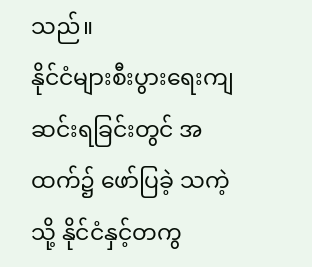သည်။
နိုင်ငံများစီးပွားရေးကျဆင်းရခြင်းတွင် အထက်၌ ဖော်ပြခဲ့ သကဲ့သို့ နိုင်ငံနှင့်တကွ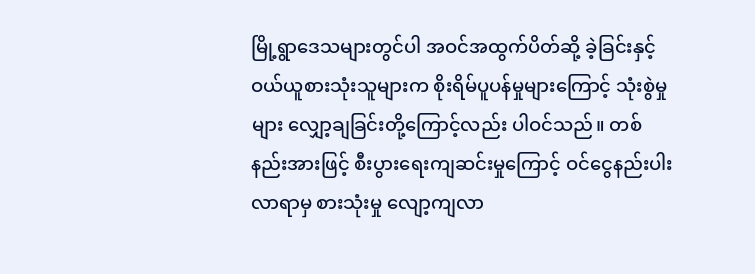မြို့ရွာဒေသများတွင်ပါ အဝင်အထွက်ပိတ်ဆို့ ခဲ့ခြင်းနှင့် ဝယ်ယူစားသုံးသူများက စိုးရိမ်ပူပန်မှုများကြောင့် သုံးစွဲမှု များ လျှော့ချခြင်းတို့ကြောင့်လည်း ပါဝင်သည်။ တစ်နည်းအားဖြင့် စီးပွားရေးကျဆင်းမှုကြောင့် ဝင်ငွေနည်းပါးလာရာမှ စားသုံးမှု လျော့ကျလာ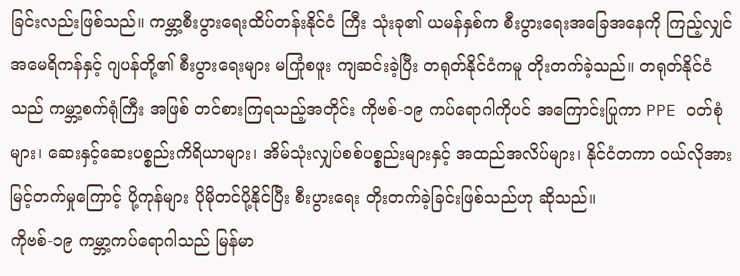ခြင်းလည်းဖြစ်သည်။ ကမ္ဘာ့စီးပွားရေးထိပ်တန်းနိုင်ငံ ကြီး သုံးခု၏ ယမန်နှစ်က စီးပွားရေးအခြေအနေကို ကြည့်လျှင် အမေရိကန်နှင့် ဂျပန်တို့၏ စီးပွားရေးများ မကြုံစဖူး ကျဆင်းခဲ့ပြီး တရုတ်နိုင်ငံကမူ တိုးတက်ခဲ့သည်။ တရုတ်နိုင်ငံသည် ကမ္ဘာ့စက်ရုံကြီး အဖြစ် တင်စားကြရသည့်အတိုင်း ကိုဗစ်-၁၉ ကပ်ရောဂါကိုပင် အကြောင်းပြုကာ PPE ဝတ်စုံများ၊ ဆေးနှင့်ဆေးပစ္စည်းကိရိယာများ၊ အိမ်သုံးလျှပ်စစ်ပစ္စည်းများနှင့် အထည်အလိပ်များ၊ နိုင်ငံတကာ ဝယ်လိုအား မြင့်တက်မှုကြောင့် ပို့ကုန်များ ပိုမိုတင်ပို့နိုင်ပြီး စီးပွားရေး တိုးတက်ခဲ့ခြင်းဖြစ်သည်ဟု ဆိုသည်။
ကိုဗစ်-၁၉ ကမ္ဘာ့ကပ်ရောဂါသည် မြန်မာ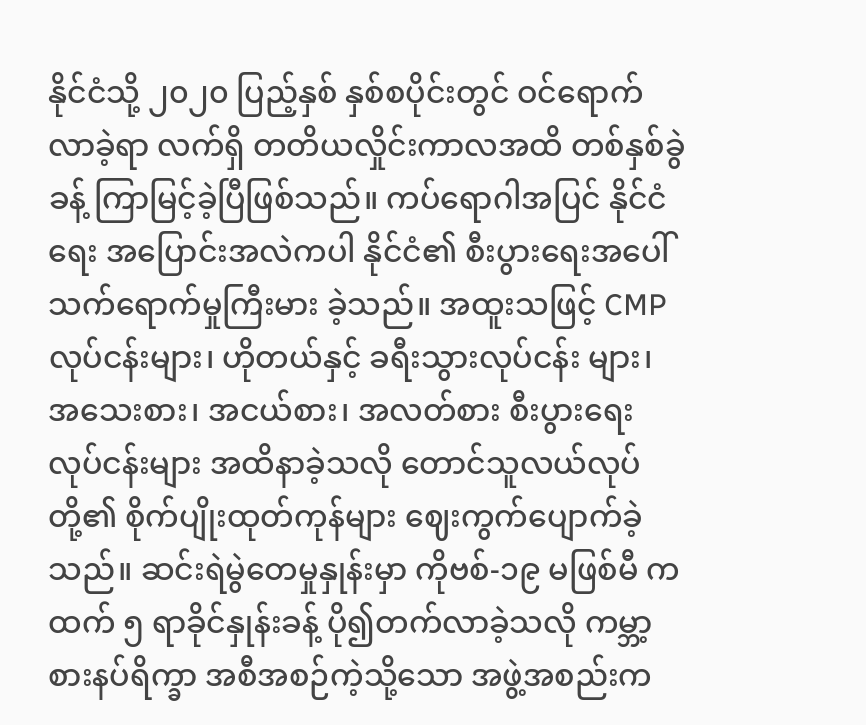နိုင်ငံသို့ ၂၀၂၀ ပြည့်နှစ် နှစ်စပိုင်းတွင် ဝင်ရောက်လာခဲ့ရာ လက်ရှိ တတိယလှိုင်းကာလအထိ တစ်နှစ်ခွဲခန့် ကြာမြင့်ခဲ့ပြီဖြစ်သည်။ ကပ်ရောဂါအပြင် နိုင်ငံရေး အပြောင်းအလဲကပါ နိုင်ငံ၏ စီးပွားရေးအပေါ် သက်ရောက်မှုကြီးမား ခဲ့သည်။ အထူးသဖြင့် CMP လုပ်ငန်းများ၊ ဟိုတယ်နှင့် ခရီးသွားလုပ်ငန်း များ၊ အသေးစား၊ အငယ်စား၊ အလတ်စား စီးပွားရေးလုပ်ငန်းများ အထိနာခဲ့သလို တောင်သူလယ်လုပ်တို့၏ စိုက်ပျိုးထုတ်ကုန်များ ဈေးကွက်ပျောက်ခဲ့သည်။ ဆင်းရဲမွဲတေမှုနှုန်းမှာ ကိုဗစ်-၁၉ မဖြစ်မီ ကထက် ၅ ရာခိုင်နှုန်းခန့် ပို၍တက်လာခဲ့သလို ကမ္ဘာ့စားနပ်ရိက္ခာ အစီအစဉ်ကဲ့သို့သော အဖွဲ့အစည်းက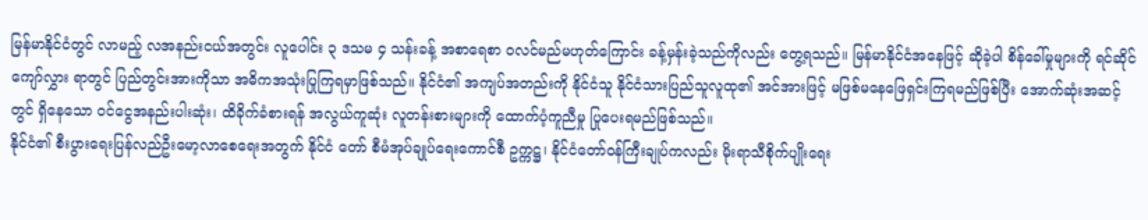မြန်မာနိုင်ငံတွင် လာမည့် လအနည်းငယ်အတွင်း လူပေါင်း ၃ ဒသမ ၄ သန်းခန့် အစာရေစာ ဝလင်မည်မဟုတ်ကြောင်း ခန့်မှန်းခဲ့သည်ကိုလည်း တွေ့ရသည်။ မြန်မာနိုင်ငံအနေဖြင့် ဆိုခဲ့ပါ စိန်ခေါ်မှုများကို ရင်ဆိုင်ကျော်လွှား ရာတွင် ပြည်တွင်းအားကိုသာ အဓိကအသုံးပြုကြရမှာဖြစ်သည်။ နိုင်ငံ၏ အကျပ်အတည်းကို နိုင်ငံသူ နိုင်ငံသားပြည်သူလူထု၏ အင်အားဖြင့် မဖြစ်မနေဖြေရှင်းကြရမည်ဖြစ်ပြီး အောက်ဆုံးအဆင့် တွင် ရှိနေသော ဝင်ငွေအနည်းပါးဆုံး၊ ထိခိုက်ခံစားရန် အလွယ်ကူဆုံး လူတန်းစားများကို ထောက်ပံ့ကူညီမှု ပြုပေးရမည်ဖြစ်သည်။
နိုင်ငံ၏ စီးပွားရေးပြန်လည်ဦးမော့လာစေရေးအတွက် နိုင်ငံ တော် စီမံအုပ်ချုပ်ရေးကောင်စီ ဥက္ကဋ္ဌ၊ နိုင်ငံတော်ဝန်ကြီးချုပ်ကလည်း မိုးရာသီစိုက်ပျိုးရေး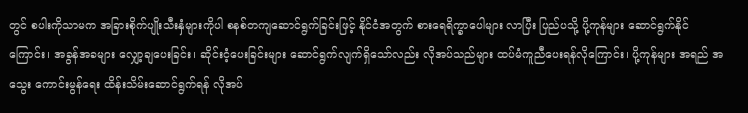တွင် စပါးကိုသာမက အခြားစိုက်ပျိုးသီးနှံများကိုပါ စနစ်တကျဆောင်ရွက်ခြင်းဖြင့် နိုင်ငံအတွက် စားရေရိက္ခာပေါများ လာပြီး ပြည်ပသို့ ပို့ကုန်များ ဆောင်ရွက်နိုင်ကြောင်း၊ အခွန်အခများ လျှော့ချပေးခြင်း၊ ဆိုင်းငံ့ပေးခြင်းများ ဆောင်ရွက်လျက်ရှိသော်လည်း လိုအပ်သည်များ ထပ်မံကူညီပေးရန်လိုကြောင်း၊ ပို့ကုန်များ အရည် အသွေး ကောင်းမွန်ရေး ထိန်းသိမ်းဆောင်ရွက်ရန် လိုအပ်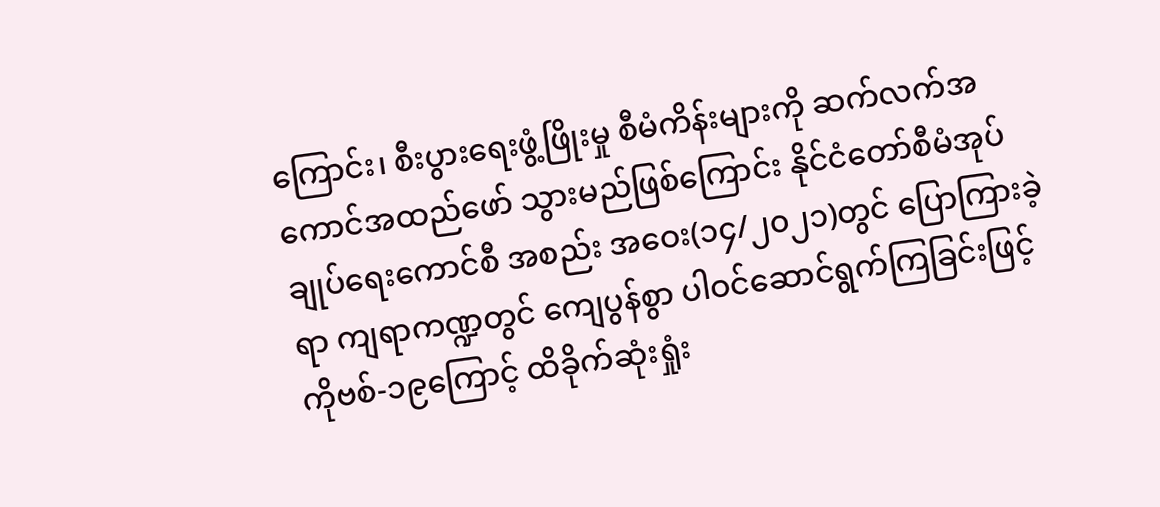ကြောင်း၊ စီးပွားရေးဖွံ့ဖြိုးမှု စီမံကိန်းများကို ဆက်လက်အကောင်အထည်ဖော် သွားမည်ဖြစ်ကြောင်း နိုင်ငံတော်စီမံအုပ်ချုပ်ရေးကောင်စီ အစည်း အဝေး(၁၄/၂၀၂၁)တွင် ပြောကြားခဲ့ရာ ကျရာကဏ္ဍတွင် ကျေပွန်စွာ ပါဝင်ဆောင်ရွက်ကြခြင်းဖြင့် ကိုဗစ်-၁၉ကြောင့် ထိခိုက်ဆုံးရှုံး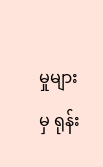မှုများမှ ရုန်း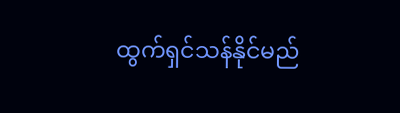ထွက်ရှင်သန်နိုင်မည်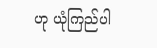ဟု ယုံကြည်ပါ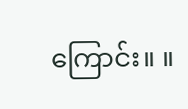ကြောင်း။ ။